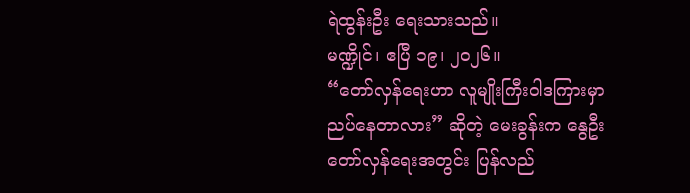ရဲထွန်းဦး ရေးသားသည်။
မဏ္ဍိုင်၊ ဧပြီ ၁၉၊ ၂၀၂၆။
“တော်လှန်ရေးဟာ လူမျိုးကြီးဝါဒကြားမှာ ညပ်နေတာလား” ဆိုတဲ့ မေးခွန်းက နွေဦးတော်လှန်ရေးအတွင်း ပြန်လည်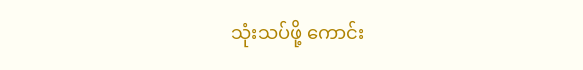သုံးသပ်ဖို့ ကောင်း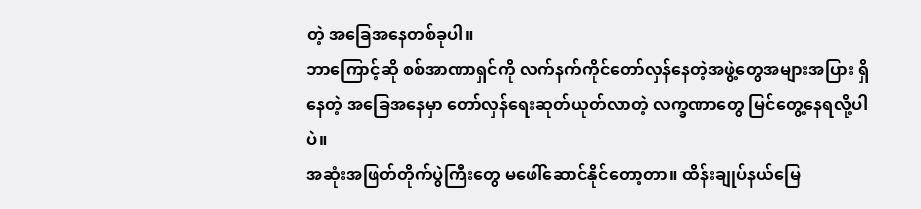တဲ့ အခြေအနေတစ်ခုပါ။
ဘာကြောင့်ဆို စစ်အာဏာရှင်ကို လက်နက်ကိုင်တော်လှန်နေတဲ့အဖွဲ့တွေအများအပြား ရှိနေတဲ့ အခြေအနေမှာ တော်လှန်ရေးဆုတ်ယုတ်လာတဲ့ လက္ခဏာတွေ မြင်တွေ့နေရလို့ပါပဲ။
အဆုံးအဖြတ်တိုက်ပွဲကြီးတွေ မဖေါ်ဆောင်နိုင်တော့တာ။ ထိန်းချုပ်နယ်မြေ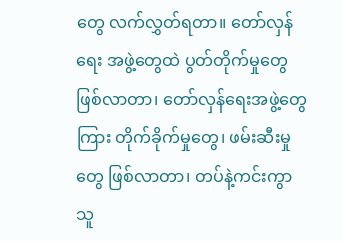တွေ လက်လွှတ်ရတာ။ တော်လှန်ရေး အဖွဲ့တွေထဲ ပွတ်တိုက်မှုတွေဖြစ်လာတာ၊ တော်လှန်ရေးအဖွဲ့တွေကြား တိုက်ခိုက်မှုတွေ၊ ဖမ်းဆီးမှုတွေ ဖြစ်လာတာ၊ တပ်နဲ့ကင်းကွာသူ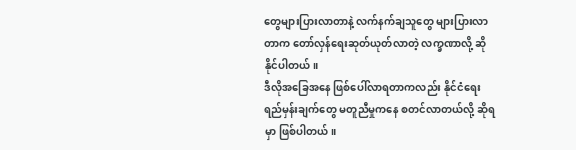တွေများပြားလာတာနဲ့ လက်နက်ချသူတွေ များပြားလာတာက တော်လှန်ရေးဆုတ်ယုတ်လာတဲ့ လက္ခဏာလို့ ဆိုနိုင်ပါတယ်။
ဒီလိုအခြေအနေ ဖြစ်ပေါ်လာရတာကလည်း နိုင်ငံရေးရည်မှန်းချက်တွေ မတူညီမှုကနေ စတင်လာတယ်လို့ ဆိုရမှာ ဖြစ်ပါတယ်။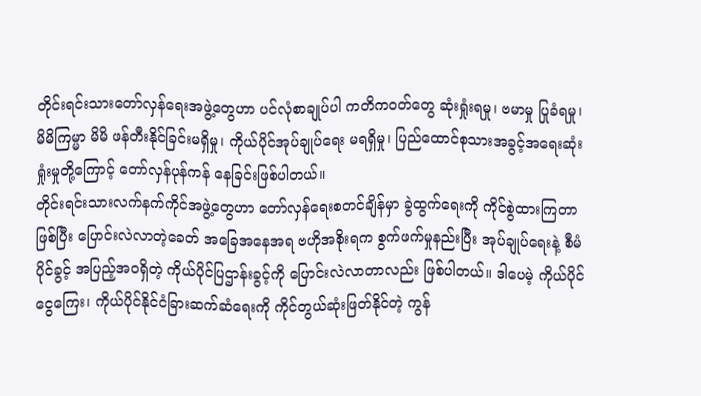တိုင်းရင်းသားတော်လှန်ရေးအဖွဲ့တွေဟာ ပင်လုံစာချုပ်ပါ ကတိကဝတ်တွေ ဆုံးရှုံးရမှု၊ ဗမာမှု ပြုခံရမှု၊ မိမိကြမ္မာ မိမိ ဖန်တီးနိုင်ခြင်းမရှိမှု၊ ကိုယ်ပိုင်အုပ်ချုပ်ရေး မရရှိမှု၊ ပြည်ထောင်စုသားအခွင့်အရေးဆုံးရှုံးမှုတို့ကြောင့် တော်လှန်ပုန်ကန် နေခြင်းဖြစ်ပါတယ်။
တိုင်းရင်းသားလက်နက်ကိုင်အဖွဲ့တွေဟာ တော်လှန်ရေးစတင်ချိန်မှာ ခွဲထွက်ရေးကို ကိုင်စွဲထားကြတာဖြစ်ပြီး ပြောင်းလဲလာတဲ့ခေတ် အခြေအနေအရ ဗဟိုအစိုးရက စွက်ဖက်မှုနည်းပြီး အုပ်ချုပ်ရေးနဲ့ စီမံပိုင်ခွင့် အပြည့်အဝရှိတဲ့ ကိုယ်ပိုင်ပြဌာန်းခွင့်ကို ပြောင်းလဲလာတာလည်း ဖြစ်ပါတယ်။ ဒါပေမဲ့ ကိုယ်ပိုင်ငွေကြေး၊ ကိုယ်ပိုင်နိုင်ငံခြားဆက်ဆံရေးကို ကိုင်တွယ်ဆုံးဖြတ်နိုင်တဲ့ ကွန်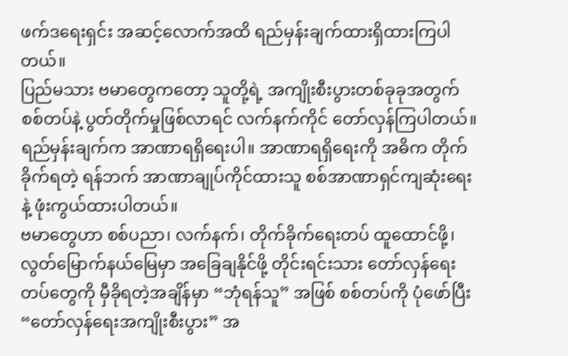ဖက်ဒရေးရှင်း အဆင့်လောက်အထိ ရည်မှန်းချက်ထားရှိထားကြပါတယ်။
ပြည်မသား ဗမာတွေကတော့ သူတို့ရဲ့ အကျိုးစီးပွားတစ်ခုခုအတွက် စစ်တပ်နဲ့ ပွတ်တိုက်မှုဖြစ်လာရင် လက်နက်ကိုင် တော်လှန်ကြပါတယ်။ ရည်မှန်းချက်က အာဏာရရှိရေးပါ။ အာဏာရရှိရေးကို အဓိက တိုက်ခိုက်ရတဲ့ ရန်ဘက် အာဏာချုပ်ကိုင်ထားသူ စစ်အာဏာရှင်ကျဆုံးရေးနဲ့ ဖုံးကွယ်ထားပါတယ်။
ဗမာတွေဟာ စစ်ပညာ၊ လက်နက်၊ တိုက်ခိုက်ရေးတပ် ထူထောင်ဖို့၊ လွတ်မြောက်နယ်မြေမှာ အခြေချနိုင်ဖို့ တိုင်းရင်းသား တော်လှန်ရေးတပ်တွေကို မှီခိုရတဲ့အချိန်မှာ “ဘုံရန်သူ” အဖြစ် စစ်တပ်ကို ပုံဖော်ပြီး “တော်လှန်ရေးအကျိုးစီးပွား” အ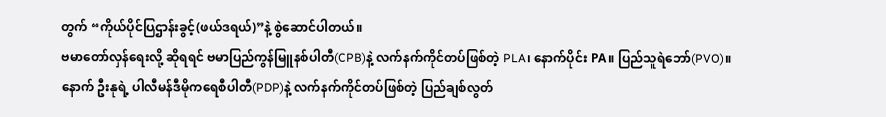တွက် “ကိုယ်ပိုင်ပြဌာန်းခွင့်(ဖယ်ဒရယ်)”နဲ့ စွဲဆောင်ပါတယ်။
ဗမာတော်လှန်ရေးလို့ ဆိုရရင် ဗမာပြည်ကွန်မြူနစ်ပါတီ(CPB)နဲ့ လက်နက်ကိုင်တပ်ဖြစ်တဲ့ PLA၊ နောက်ပိုင်း PA။ ပြည်သူရဲဘော်(PVO)။ နောက် ဦးနုရဲ့ ပါလီမန်ဒီမိုကရေစီပါတီ(PDP)နဲ့ လက်နက်ကိုင်တပ်ဖြစ်တဲ့ ပြည်ချစ်လွတ်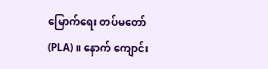မြောက်ရေး တပ်မတော်(PLA)။ နောက် ကျောင်း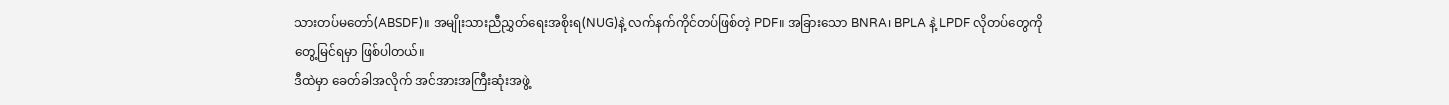သားတပ်မတော်(ABSDF)။ အမျိုးသားညီညွှတ်ရေးအစိုးရ(NUG)နဲ့ လက်နက်ကိုင်တပ်ဖြစ်တဲ့ PDF။ အခြားသော BNRA၊ BPLA နဲ့ LPDF လိုတပ်တွေကို တွေ့မြင်ရမှာ ဖြစ်ပါတယ်။
ဒီထဲမှာ ခေတ်ခါအလိုက် အင်အားအကြီးဆုံးအဖွဲ့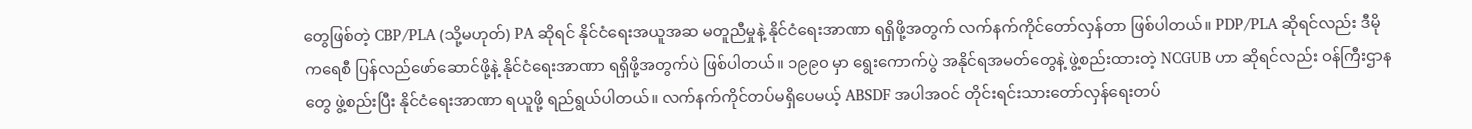တွေဖြစ်တဲ့ CBP/PLA (သို့မဟုတ်) PA ဆိုရင် နိုင်ငံရေးအယူအဆ မတူညီမှုနဲ့ နိုင်ငံရေးအာဏာ ရရှိဖို့အတွက် လက်နက်ကိုင်တော်လှန်တာ ဖြစ်ပါတယ်။ PDP/PLA ဆိုရင်လည်း ဒီမိုကရေစီ ပြန်လည်ဖော်ဆောင်ဖို့နဲ့ နိုင်ငံရေးအာဏာ ရရှိဖို့အတွက်ပဲ ဖြစ်ပါတယ်။ ၁၉၉၀ မှာ ရွေးကောက်ပွဲ အနိုင်ရအမတ်တွေနဲ့ ဖွဲ့စည်းထားတဲ့ NCGUB ဟာ ဆိုရင်လည်း ဝန်ကြီးဌာနတွေ ဖွဲ့စည်းပြီး နိုင်ငံရေးအာဏာ ရယူဖို့ ရည်ရွယ်ပါတယ်။ လက်နက်ကိုင်တပ်မရှိပေမယ့် ABSDF အပါအဝင် တိုင်းရင်းသားတော်လှန်ရေးတပ်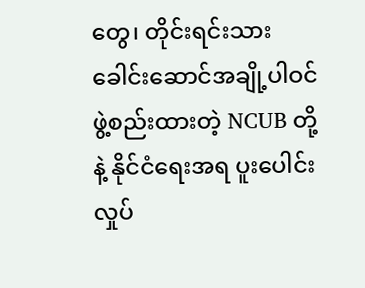တွေ၊ တိုင်းရင်းသား ခေါင်းဆောင်အချို့ပါဝင်ဖွဲ့စည်းထားတဲ့ NCUB တို့နဲ့ နိုင်ငံရေးအရ ပူးပေါင်းလှုပ်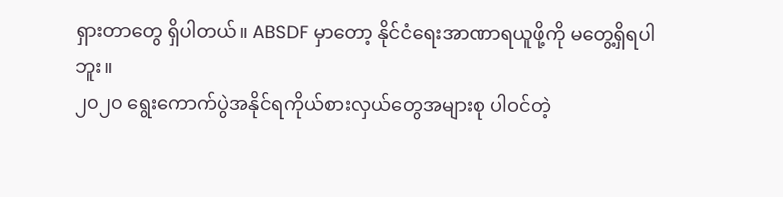ရှားတာတွေ ရှိပါတယ်။ ABSDF မှာတော့ နိုင်ငံရေးအာဏာရယူဖို့ကို မတွေ့ရှိရပါဘူး။
၂၀၂၀ ရွေးကောက်ပွဲအနိုင်ရကိုယ်စားလှယ်တွေအများစု ပါဝင်တဲ့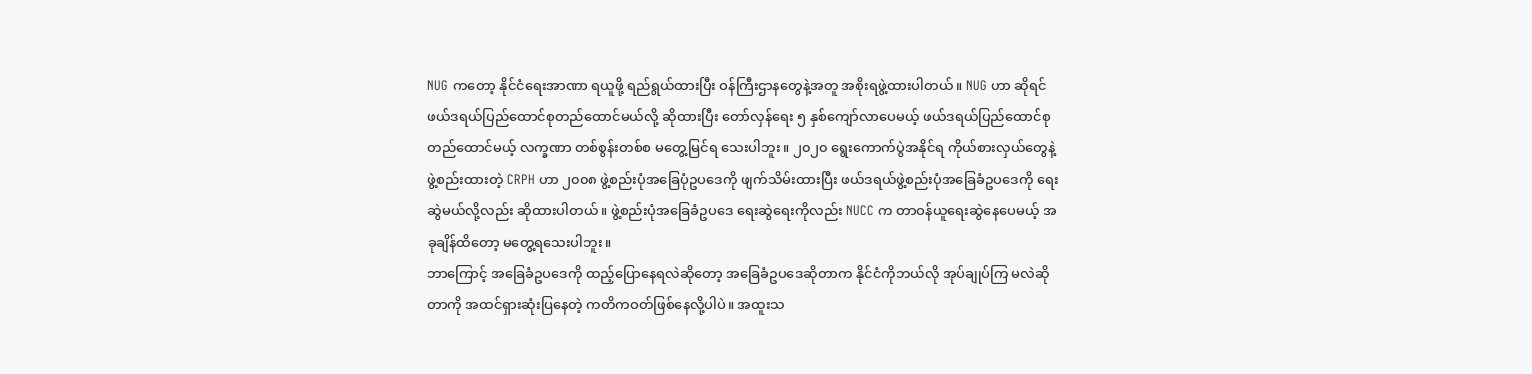NUG ကတော့ နိုင်ငံရေးအာဏာ ရယူဖို့ ရည်ရွယ်ထားပြီး ဝန်ကြီးဌာနတွေနဲ့အတူ အစိုးရဖွဲ့ထားပါတယ်။ NUG ဟာ ဆိုရင် ဖယ်ဒရယ်ပြည်ထောင်စုတည်ထောင်မယ်လို့ ဆိုထားပြီး တော်လှန်ရေး ၅ နှစ်ကျော်လာပေမယ့် ဖယ်ဒရယ်ပြည်ထောင်စုတည်ထောင်မယ့် လက္ခဏာ တစ်စွန်းတစ်စ မတွေ့မြင်ရ သေးပါဘူး။ ၂၀၂၀ ရွေးကောက်ပွဲအနိုင်ရ ကိုယ်စားလှယ်တွေနဲ့ ဖွဲ့စည်းထားတဲ့ CRPH ဟာ ၂၀၀၈ ဖွဲ့စည်းပုံအခြေပုံဥပဒေကို ဖျက်သိမ်းထားပြီး ဖယ်ဒရယ်ဖွဲ့စည်းပုံအခြေခံဥပဒေကို ရေးဆွဲမယ်လို့လည်း ဆိုထားပါတယ်။ ဖွဲ့စည်းပုံအခြေခံဥပဒေ ရေးဆွဲရေးကိုလည်း NUCC က တာဝန်ယူရေးဆွဲနေပေမယ့် အခုချိန်ထိတော့ မတွေ့ရသေးပါဘူး။
ဘာကြောင့် အခြေခံဥပဒေကို ထည့်ပြောနေရလဲဆိုတော့ အခြေခံဥပဒေဆိုတာက နိုင်ငံကိုဘယ်လို အုပ်ချုပ်ကြ မလဲဆိုတာကို အထင်ရှားဆုံးပြနေတဲ့ ကတိကဝတ်ဖြစ်နေလို့ပါပဲ။ အထူးသ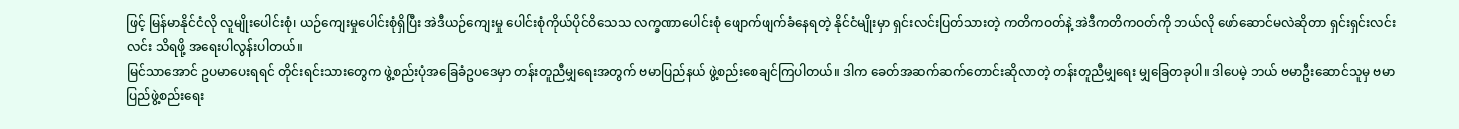ဖြင့် မြန်မာနိုင်ငံလို လူမျိုးပေါင်းစုံ၊ ယဉ်ကျေးမှုပေါင်းစုံရှိပြီး အဲဒီယဉ်ကျေးမှု ပေါင်းစုံကိုယ်ပိုင်ဝိသေသ လက္ခဏာပေါင်းစုံ ဖျောက်ဖျက်ခံနေရတဲ့ နိုင်ငံမျိုးမှာ ရှင်းလင်းပြတ်သားတဲ့ ကတိကဝတ်နဲ့ အဲဒီကတိကဝတ်ကို ဘယ်လို ဖော်ဆောင်မလဲဆိုတာ ရှင်းရှင်းလင်းလင်း သိရဖို့ အရေးပါလွန်းပါတယ်။
မြင်သာအောင် ဥပမာပေးရရင် တိုင်းရင်းသားတွေက ဖွဲ့စည်းပုံအခြေခံဥပဒေမှာ တန်းတူညီမျှရေးအတွက် ဗမာပြည်နယ် ဖွဲ့စည်းစေချင်ကြပါတယ်။ ဒါက ခေတ်အဆက်ဆက်တောင်းဆိုလာတဲ့ တန်းတူညီမျှရေး မျှခြေတခုပါ။ ဒါပေမဲ့ ဘယ် ဗမာဦးဆောင်သူမှ ဗမာပြည်ဖွဲ့စည်းရေး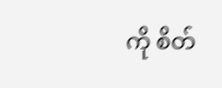ကို စိတ်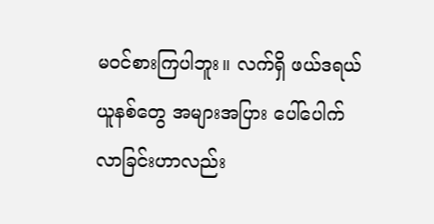မဝင်စားကြပါဘူး။ လက်ရှိ ဖယ်ဒရယ်ယူနစ်တွေ အများအပြား ပေါ်ပေါက်လာခြင်းဟာလည်း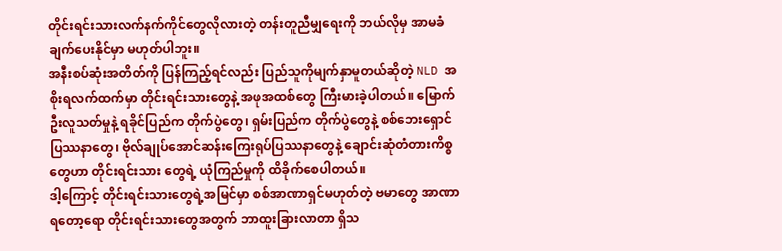တိုင်းရင်းသားလက်နက်ကိုင်တွေလိုလားတဲ့ တန်းတူညီမျှရေးကို ဘယ်လိုမှ အာမခံချက်ပေးနိုင်မှာ မဟုတ်ပါဘူး။
အနီးစပ်ဆုံးအတိတ်ကို ပြန်ကြည့်ရင်လည်း ပြည်သူကိုမျက်နှာမူတယ်ဆိုတဲ့ NLD အစိုးရလက်ထက်မှာ တိုင်းရင်းသားတွေနဲ့ အဖုအထစ်တွေ ကြီးမားခဲ့ပါတယ်။ မြောက်ဦးလူသတ်မှုနဲ့ ရခိုင်ပြည်က တိုက်ပွဲတွေ၊ ရှမ်းပြည်က တိုက်ပွဲတွေနဲ့ စစ်ဘေးရှောင်ပြဿနာတွေ၊ ဗိုလ်ချုပ်အောင်ဆန်းကြေးရုပ်ပြဿနာတွေနဲ့ ချောင်းဆုံတံတားကိစ္စတွေဟာ တိုင်းရင်းသား တွေရဲ့ ယုံကြည်မှုကို ထိခိုက်စေပါတယ်။
ဒါ့ကြောင့် တိုင်းရင်းသားတွေရဲ့အမြင်မှာ စစ်အာဏာရှင်မဟုတ်တဲ့ ဗမာတွေ အာဏာရတော့ရော တိုင်းရင်းသားတွေအတွက် ဘာထူးခြားလာတာ ရှိသ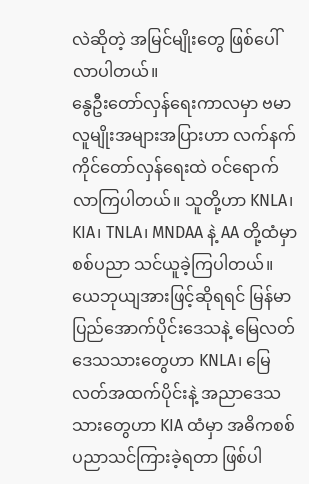လဲဆိုတဲ့ အမြင်မျိုးတွေ ဖြစ်ပေါ်လာပါတယ်။
နွေဦးတော်လှန်ရေးကာလမှာ ဗမာလူမျိုးအများအပြားဟာ လက်နက်ကိုင်တော်လှန်ရေးထဲ ဝင်ရောက် လာကြပါတယ်။ သူတို့ဟာ KNLA၊ KIA၊ TNLA၊ MNDAA နဲ့ AA တို့ထံမှာ စစ်ပညာ သင်ယူခဲ့ကြပါတယ်။ ယေဘုယျအားဖြင့်ဆိုရရင် မြန်မာပြည်အောက်ပိုင်းဒေသနဲ့ မြေလတ်ဒေသသားတွေဟာ KNLA၊ မြေလတ်အထက်ပိုင်းနဲ့ အညာဒေသသားတွေဟာ KIA ထံမှာ အဓိကစစ်ပညာသင်ကြားခဲ့ရတာ ဖြစ်ပါ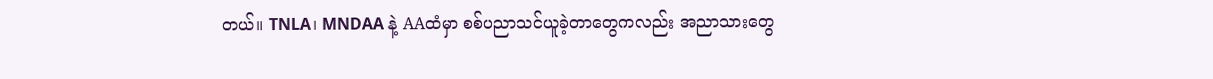တယ်။ TNLA၊ MNDAA နဲ့ AAထံမှာ စစ်ပညာသင်ယူခဲ့တာတွေကလည်း အညာသားတွေ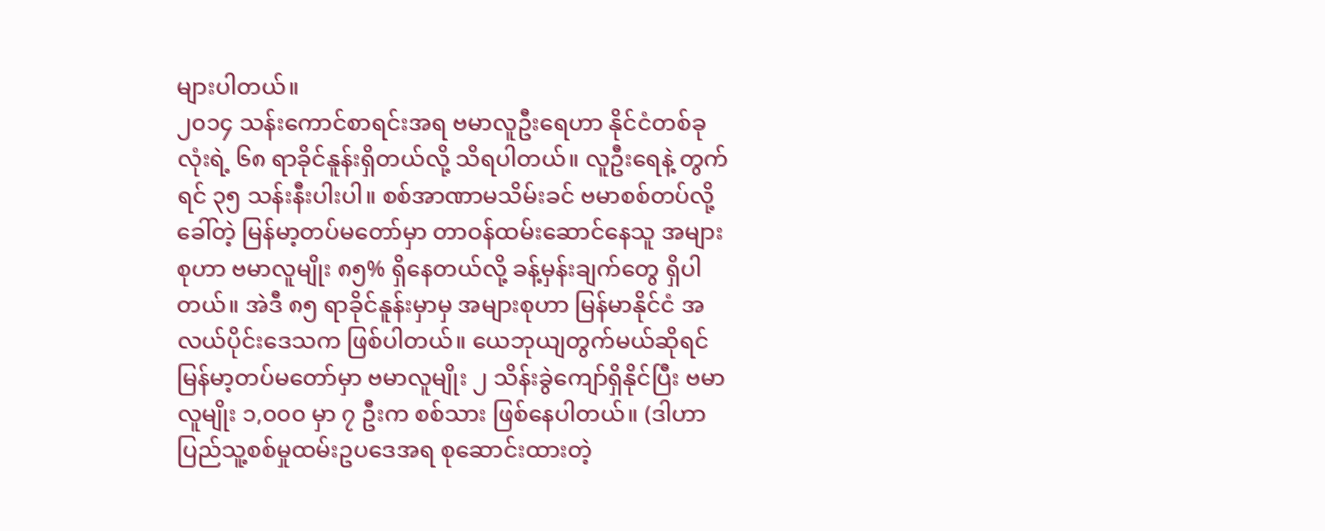များပါတယ်။
၂၀၁၄ သန်းကောင်စာရင်းအရ ဗမာလူဦးရေဟာ နိုင်ငံတစ်ခုလုံးရဲ့ ၆၈ ရာခိုင်နူန်းရှိတယ်လို့ သိရပါတယ်။ လူဦးရေနဲ့ တွက်ရင် ၃၅ သန်းနီးပါးပါ။ စစ်အာဏာမသိမ်းခင် ဗမာစစ်တပ်လို့ခေါ်တဲ့ မြန်မာ့တပ်မတော်မှာ တာဝန်ထမ်းဆောင်နေသူ အများစုဟာ ဗမာလူမျိုး ၈၅% ရှိနေတယ်လို့ ခန့်မှန်းချက်တွေ ရှိပါတယ်။ အဲဒီ ၈၅ ရာခိုင်နူန်းမှာမှ အများစုဟာ မြန်မာနိုင်ငံ အလယ်ပိုင်းဒေသက ဖြစ်ပါတယ်။ ယေဘုယျတွက်မယ်ဆိုရင် မြန်မာ့တပ်မတော်မှာ ဗမာလူမျိုး ၂ သိန်းခွဲကျော်ရှိနိုင်ပြီး ဗမာလူမျိုး ၁,၀၀၀ မှာ ၇ ဦးက စစ်သား ဖြစ်နေပါတယ်။ (ဒါဟာ ပြည်သူ့စစ်မှုထမ်းဥပဒေအရ စုဆောင်းထားတဲ့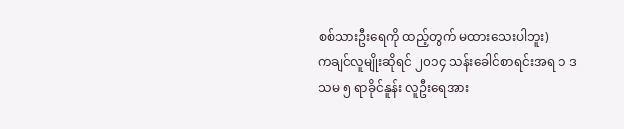စစ်သားဦးရေကို ထည့်တွက် မထားသေးပါဘူး)
ကချင်လူမျိုးဆိုရင် ၂၀၁၄ သန်းခေါင်စာရင်းအရ ၁ ဒသမ ၅ ရာခိုင်နူန်း လူဦးရေအား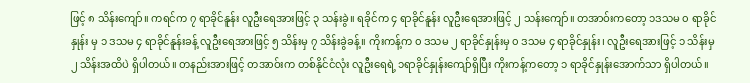ဖြင့် ၈ သိန်းကျော်။ ကရင်က ၇ ရာခိုင်နူန်း လူဦးရေအားဖြင့် ၃ သန်းခွဲ။ ရခိုင်က ၄ ရာခိုင်နူန်း လူဦးရေအားဖြင့် ၂ သန်းကျော်။ တအာဝ်းကတော့ ၁ဒသမ ၀ ရာခိုင်နှုန်း မှ ၁ ဒသမ ၄ ရာခိုင်နူန်းခန့် လူဦးရေအားဖြင့် ၅ သိန်းမှ ၇ သိန်းခွဲခန့်။ ကိုးကန့်က ၀ ဒသမ ၂ ရာခိုင်နှုန်းမှ ၀ ဒသမ ၄ ရာခိုင်နှုန်း၊ လူဦးရေအားဖြင့် ၁ သိန်းမှ ၂ သိန်းအထိပဲ ရှိပါတယ်။ တနည်းအားဖြင့် တအာဝ်းက တစ်နိုင်ငံလုံး လူဦးရေရဲ့ ၁ရာခိုင်နှုန်းကျော်ရှိပြီး ကိုးကန့်ကတော့ ၁ ရာခိုင်နှုန်းအောက်သာ ရှိပါတယ်။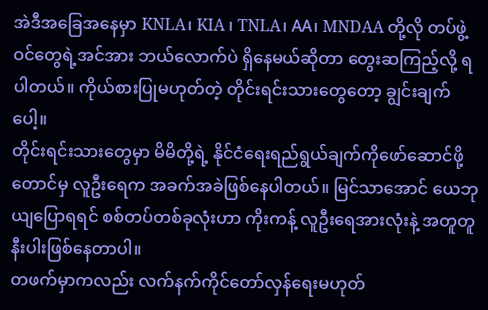အဲဒီအခြေအနေမှာ KNLA၊ KIA ၊ TNLA၊ AA၊ MNDAA တို့လို တပ်ဖွဲ့ဝင်တွေရဲ့အင်အား ဘယ်လောက်ပဲ ရှိနေမယ်ဆိုတာ တွေးဆကြည့်လို့ ရပါတယ်။ ကိုယ်စားပြုမဟုတ်တဲ့ တိုင်းရင်းသားတွေတော့ ချွင်းချက်ပေါ့။
တိုင်းရင်းသားတွေမှာ မိမိတို့ရဲ့ နိုင်ငံရေးရည်ရွယ်ချက်ကိုဖော်ဆောင်ဖို့တောင်မှ လူဦးရေက အခက်အခဲဖြစ်နေပါတယ်။ မြင်သာအောင် ယေဘုယျပြောရရင် စစ်တပ်တစ်ခုလုံးဟာ ကိုးကန့် လူဦးရေအားလုံးနဲ့ အတူတူနီးပါးဖြစ်နေတာပါ။
တဖက်မှာကလည်း လက်နက်ကိုင်တော်လှန်ရေးမဟုတ်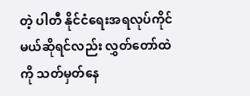တဲ့ ပါတီ နိုင်ငံရေးအရလုပ်ကိုင်မယ်ဆိုရင်လည်း လွှတ်တော်ထဲကို သတ်မှတ်နေ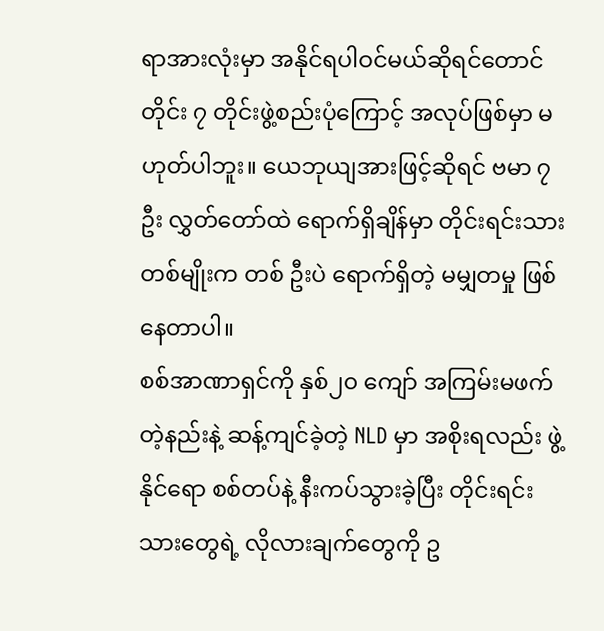ရာအားလုံးမှာ အနိုင်ရပါဝင်မယ်ဆိုရင်တောင် တိုင်း ၇ တိုင်းဖွဲ့စည်းပုံကြောင့် အလုပ်ဖြစ်မှာ မဟုတ်ပါဘူး။ ယေဘုယျအားဖြင့်ဆိုရင် ဗမာ ၇ ဦး လွှတ်တော်ထဲ ရောက်ရှိချိန်မှာ တိုင်းရင်းသားတစ်မျိုးက တစ် ဦးပဲ ရောက်ရှိတဲ့ မမျှတမှု ဖြစ်နေတာပါ။
စစ်အာဏာရှင်ကို နှစ်၂၀ ကျော် အကြမ်းမဖက်တဲ့နည်းနဲ့ ဆန့်ကျင်ခဲ့တဲ့ NLD မှာ အစိုးရလည်း ဖွဲ့နိုင်ရော စစ်တပ်နဲ့ နီးကပ်သွားခဲ့ပြီး တိုင်းရင်းသားတွေရဲ့ လိုလားချက်တွေကို ဥ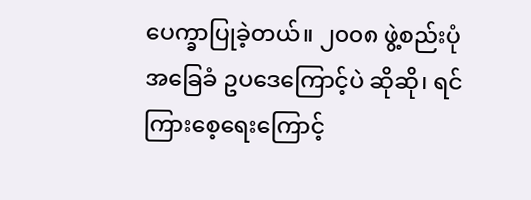ပေက္ခာပြုခဲ့တယ်။ ၂၀၀၈ ဖွဲ့စည်းပုံအခြေခံ ဥပဒေကြောင့်ပဲ ဆိုဆို၊ ရင်ကြားစေ့ရေးကြောင့်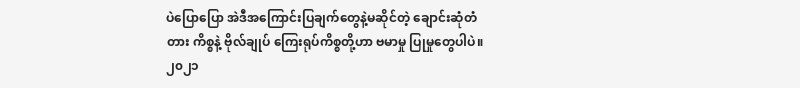ပဲပြောပြော အဲဒီအကြောင်းပြချက်တွေနဲ့မဆိုင်တဲ့ ချောင်းဆုံတံတား ကိစ္စနဲ့ ဗိုလ်ချုပ် ကြေးရုပ်ကိစ္စတို့ဟာ ဗမာမှု ပြုမှုတွေပါပဲ။
၂၀၂၁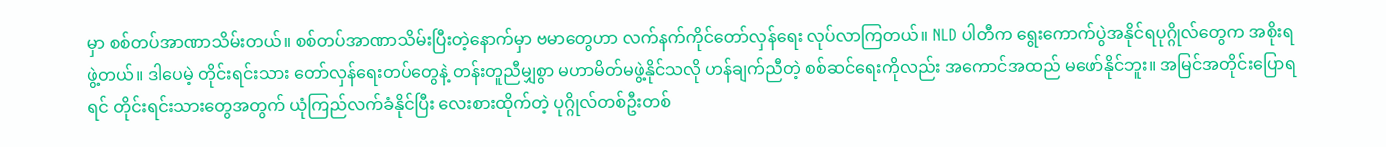မှာ စစ်တပ်အာဏာသိမ်းတယ်။ စစ်တပ်အာဏာသိမ်းပြီးတဲ့နောက်မှာ ဗမာတွေဟာ လက်နက်ကိုင်တော်လှန်ရေး လုပ်လာကြတယ်။ NLD ပါတီက ရွေးကောက်ပွဲအနိုင်ရပုဂ္ဂိုလ်တွေက အစိုးရဖွဲ့တယ်။ ဒါပေမဲ့ တိုင်းရင်းသား တော်လှန်ရေးတပ်တွေနဲ့ တန်းတူညီမျှစွာ မဟာမိတ်မဖွဲ့နိုင်သလို ဟန်ချက်ညီတဲ့ စစ်ဆင်ရေးကိုလည်း အကောင်အထည် မဖော်နိုင်ဘူး။ အမြင်အတိုင်းပြောရရင် တိုင်းရင်းသားတွေအတွက် ယုံကြည်လက်ခံနိုင်ပြီး လေးစားထိုက်တဲ့ ပုဂ္ဂိုလ်တစ်ဦးတစ်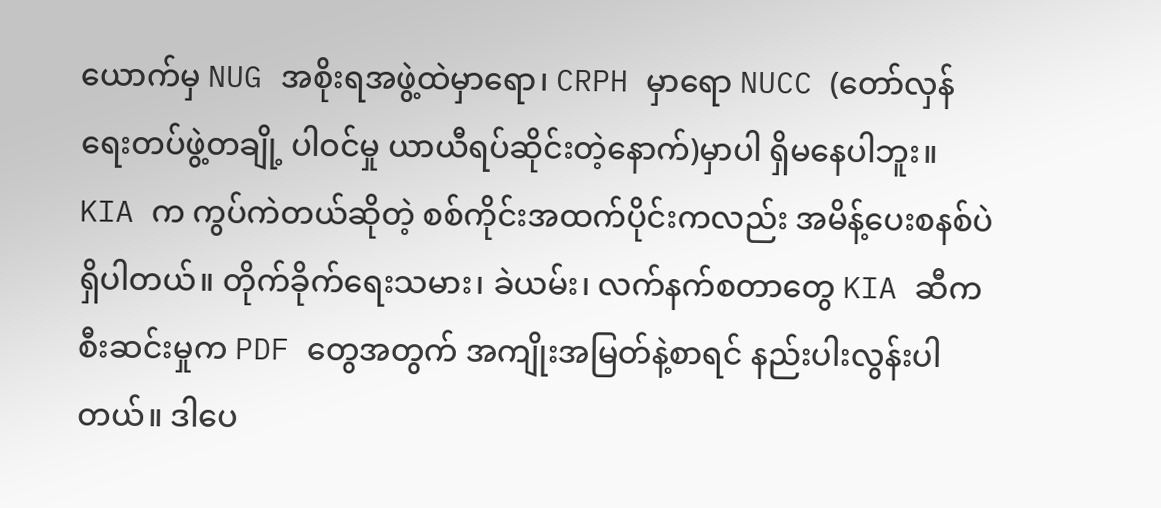ယောက်မှ NUG အစိုးရအဖွဲ့ထဲမှာရော၊ CRPH မှာရော NUCC (တော်လှန်ရေးတပ်ဖွဲ့တချို့ ပါဝင်မှု ယာယီရပ်ဆိုင်းတဲ့နောက်)မှာပါ ရှိမနေပါဘူး။
KIA က ကွပ်ကဲတယ်ဆိုတဲ့ စစ်ကိုင်းအထက်ပိုင်းကလည်း အမိန့်ပေးစနစ်ပဲရှိပါတယ်။ တိုက်ခိုက်ရေးသမား၊ ခဲယမ်း၊ လက်နက်စတာတွေ KIA ဆီက စီးဆင်းမှုက PDF တွေအတွက် အကျိုးအမြတ်နဲ့စာရင် နည်းပါးလွန်းပါတယ်။ ဒါပေ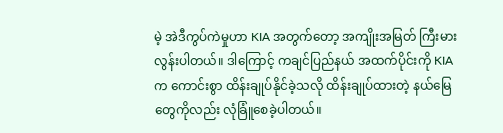မဲ့ အဲဒီကွပ်ကဲမှုဟာ KIA အတွက်တော့ အကျိုးအမြတ် ကြီးမားလွန်းပါတယ်။ ဒါကြောင့် ကချင်ပြည်နယ် အထက်ပိုင်းကို KIA က ကောင်းစွာ ထိန်းချုပ်နိုင်ခဲ့သလို ထိန်းချုပ်ထားတဲ့ နယ်မြေတွေကိုလည်း လုံခြူံစေခဲ့ပါတယ်။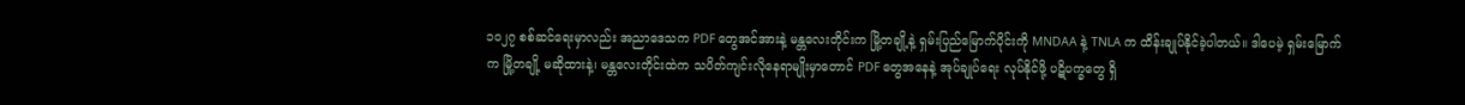၁၀၂၇ စစ်ဆင်ရေးမှာလည်း အညာဒေသက PDF တွေအင်အားနဲ့ မန္တလေးတိုင်းက မြို့တချို့နဲ့ ရှမ်းပြည်မြောက်ပိုင်းကို MNDAA နဲ့ TNLA က ထိန်းချုပ်နိုင်ခဲ့ပါတယ်။ ဒါပေမဲ့ ရှမ်းမြောက်က မြို့တချို့ မဆိုထားနဲ့၊ မန္တလေးတိုင်းထဲက သပိတ်ကျင်းလိုနေရာမျိုးမှာတောင် PDF တွေအနေနဲ့ အုပ်ချုပ်ရေး လုပ်နိုင်ဖို့ ပဋိပက္ခတွေ ရှိ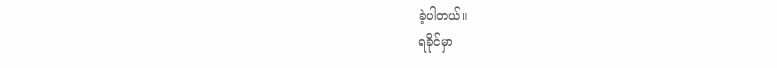ခဲ့ပါတယ်။
ရခိုင်မှာ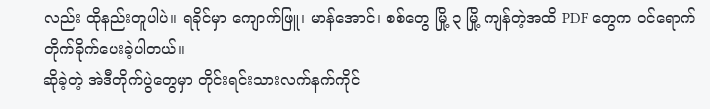လည်း ထိုနည်းတူပါပဲ။ ရခိုင်မှာ ကျောက်ဖြူ၊ မာန်အောင်၊ စစ်တွေ မြို့ ၃ မြို့ ကျန်တဲ့အထိ PDF တွေက ဝင်ရောက် တိုက်ခိုက်ပေးခဲ့ပါတယ်။
ဆိုခဲ့တဲ့ အဲဒီတိုက်ပွဲတွေမှာ တိုင်းရင်းသားလက်နက်ကိုင်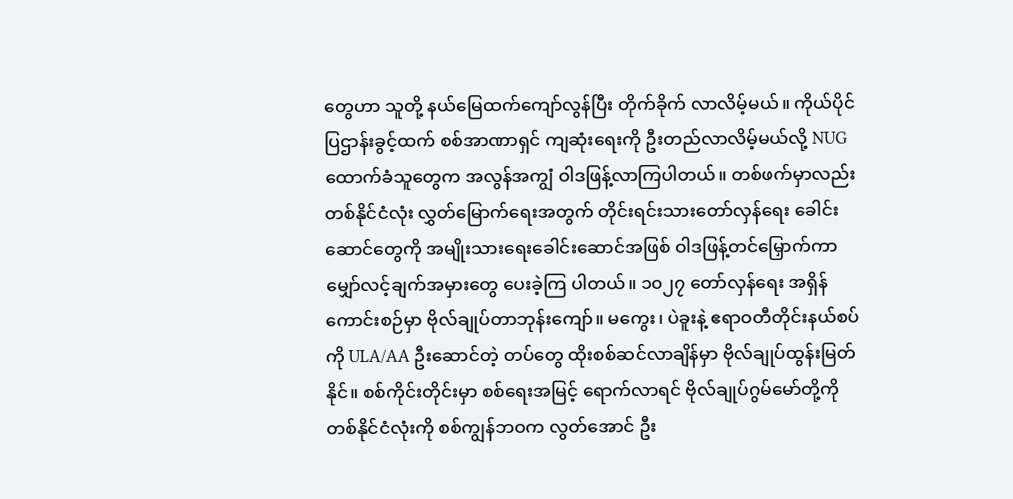တွေဟာ သူတို့ နယ်မြေထက်ကျော်လွန်ပြီး တိုက်ခိုက် လာလိမ့်မယ်။ ကိုယ်ပိုင်ပြဌာန်းခွင့်ထက် စစ်အာဏာရှင် ကျဆုံးရေးကို ဦးတည်လာလိမ့်မယ်လို့ NUG ထောက်ခံသူတွေက အလွန်အကျွံ ဝါဒဖြန့်လာကြပါတယ်။ တစ်ဖက်မှာလည်း တစ်နိုင်ငံလုံး လွှတ်မြောက်ရေးအတွက် တိုင်းရင်းသားတော်လှန်ရေး ခေါင်းဆောင်တွေကို အမျိုးသားရေးခေါင်းဆောင်အဖြစ် ဝါဒဖြန့်တင်မြှောက်ကာ မျှော်လင့်ချက်အမှားတွေ ပေးခဲ့ကြ ပါတယ်။ ၁၀၂၇ တော်လှန်ရေး အရှိန်ကောင်းစဉ်မှာ ဗိုလ်ချုပ်တာဘုန်းကျော်။ မကွေး၊ ပဲခူးနဲ့ ဧရာဝတီတိုင်းနယ်စပ်ကို ULA/AA ဦးဆောင်တဲ့ တပ်တွေ ထိုးစစ်ဆင်လာချိန်မှာ ဗိုလ်ချုပ်ထွန်းမြတ်နိုင်။ စစ်ကိုင်းတိုင်းမှာ စစ်ရေးအမြင့် ရောက်လာရင် ဗိုလ်ချုပ်ဂွမ်မော်တို့ကို တစ်နိုင်ငံလုံးကို စစ်ကျွန်ဘဝက လွတ်အောင် ဦး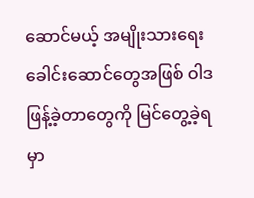ဆောင်မယ့် အမျိုးသားရေး ခေါင်းဆောင်တွေအဖြစ် ဝါဒဖြန့်ခဲ့တာတွေကို မြင်တွေ့ခဲ့ရမှာ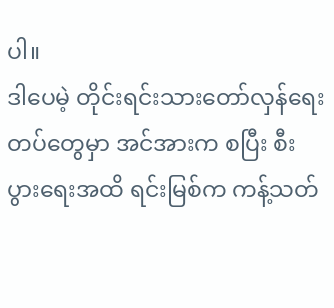ပါ။
ဒါပေမဲ့ တိုင်းရင်းသားတော်လှန်ရေးတပ်တွေမှာ အင်အားက စပြီး စီးပွားရေးအထိ ရင်းမြစ်က ကန့်သတ်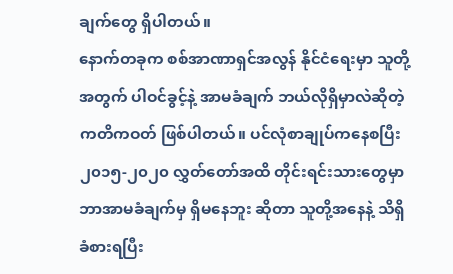ချက်တွေ ရှိပါတယ်။
နောက်တခုက စစ်အာဏာရှင်အလွန် နိုင်ငံရေးမှာ သူတို့အတွက် ပါဝင်ခွင့်နဲ့ အာမခံချက် ဘယ်လိုရှိမှာလဲဆိုတဲ့ ကတိကဝတ် ဖြစ်ပါတယ်။ ပင်လုံစာချုပ်ကနေစပြီး ၂၀၁၅-၂၀၂၀ လွှတ်တော်အထိ တိုင်းရင်းသားတွေမှာ ဘာအာမခံချက်မှ ရှိမနေဘူး ဆိုတာ သူတို့အနေနဲ့ သိရှိ ခံစားရပြီး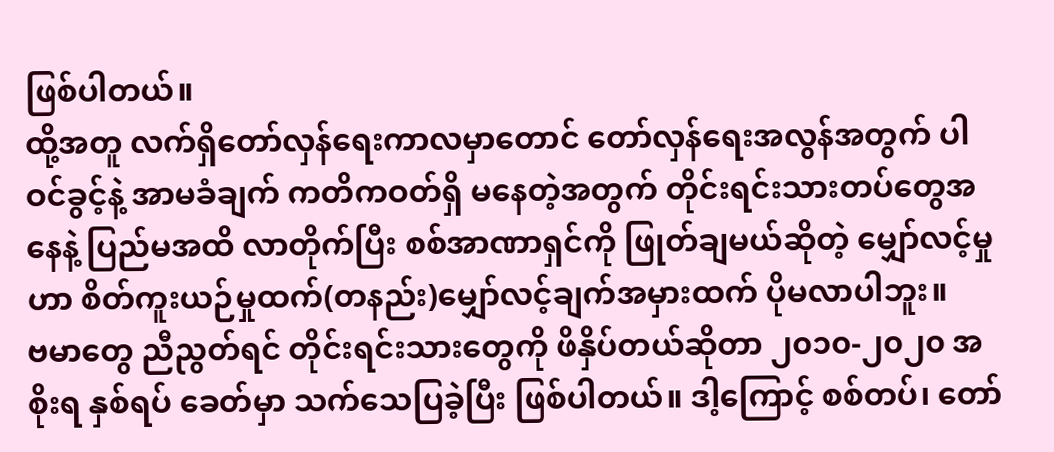ဖြစ်ပါတယ်။
ထို့အတူ လက်ရှိတော်လှန်ရေးကာလမှာတောင် တော်လှန်ရေးအလွန်အတွက် ပါဝင်ခွင့်နဲ့ အာမခံချက် ကတိကဝတ်ရှိ မနေတဲ့အတွက် တိုင်းရင်းသားတပ်တွေအနေနဲ့ ပြည်မအထိ လာတိုက်ပြီး စစ်အာဏာရှင်ကို ဖြုတ်ချမယ်ဆိုတဲ့ မျှော်လင့်မှုဟာ စိတ်ကူးယဉ်မှုထက်(တနည်း)မျှော်လင့်ချက်အမှားထက် ပိုမလာပါဘူး။
ဗမာတွေ ညီညွတ်ရင် တိုင်းရင်းသားတွေကို ဖိနှိပ်တယ်ဆိုတာ ၂၀၁၀-၂၀၂၀ အစိုးရ နှစ်ရပ် ခေတ်မှာ သက်သေပြခဲ့ပြီး ဖြစ်ပါတယ်။ ဒါ့ကြောင့် စစ်တပ်၊ တော်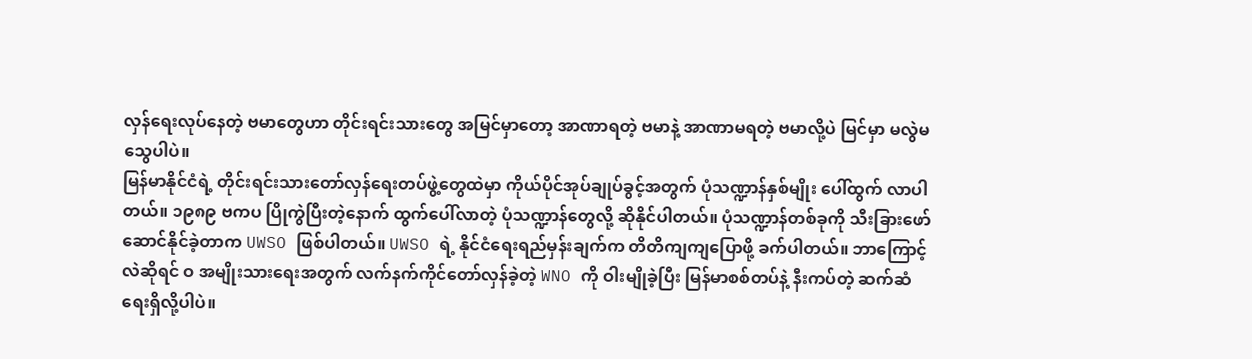လှန်ရေးလုပ်နေတဲ့ ဗမာတွေဟာ တိုင်းရင်းသားတွေ အမြင်မှာတော့ အာဏာရတဲ့ ဗမာနဲ့ အာဏာမရတဲ့ ဗမာလို့ပဲ မြင်မှာ မလွဲမသွေပါပဲ။
မြန်မာနိုင်ငံရဲ့ တိုင်းရင်းသားတော်လှန်ရေးတပ်ဖွဲ့တွေထဲမှာ ကိုယ်ပိုင်အုပ်ချုပ်ခွင့်အတွက် ပုံသဏ္ဍာန်နှစ်မျိုး ပေါ်ထွက် လာပါတယ်။ ၁၉၈၉ ဗကပ ပြိုကွဲပြီးတဲ့နောက် ထွက်ပေါ်လာတဲ့ ပုံသဏ္ဍာန်တွေလို့ ဆိုနိုင်ပါတယ်။ ပုံသဏ္ဍာန်တစ်ခုကို သီးခြားဖော်ဆောင်နိုင်ခဲ့တာက UWSO ဖြစ်ပါတယ်။ UWSO ရဲ့ နိုင်ငံရေးရည်မှန်းချက်က တိတိကျကျပြောဖို့ ခက်ပါတယ်။ ဘာကြောင့်လဲဆိုရင် ဝ အမျိုးသားရေးအတွက် လက်နက်ကိုင်တော်လှန်ခဲ့တဲ့ WNO ကို ဝါးမျိုခဲ့ပြီး မြန်မာစစ်တပ်နဲ့ နီးကပ်တဲ့ ဆက်ဆံရေးရှိလို့ပါပဲ။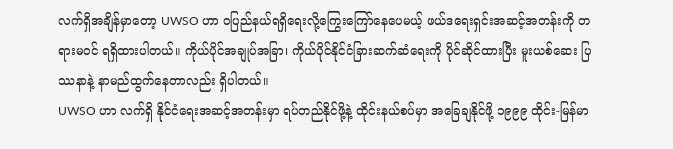လက်ရှိအချိန်မှာတော့ UWSO ဟာ ဝပြည်နယ်ရရှိရေးလို့ကြွေးကြော်နေပေမယ့် ဖယ်ဒရေးရှင်းအဆင့်အတန်းကို တရားမဝင် ရရှိထားပါတယ်။ ကိုယ်ပိုင်အချုပ်အခြာ၊ ကိုယ်ပိုင်နိုင်ငံခြားဆက်ဆံရေးကို ပိုင်ဆိုင်ထားပြီး မူးယစ်ဆေး ပြဿနာနဲ့ နာမည်ထွက်နေတာလည်း ရှိပါတယ်။
UWSO ဟာ လက်ရှိ နိုင်ငံရေးအဆင့်အတန်းမှာ ရပ်တည်နိုင်ဖို့နဲ့ ထိုင်းနယ်စပ်မှာ အခြေချနိုင်ဖို့ ၁၉၉၉ ထိုင်း-မြန်မာ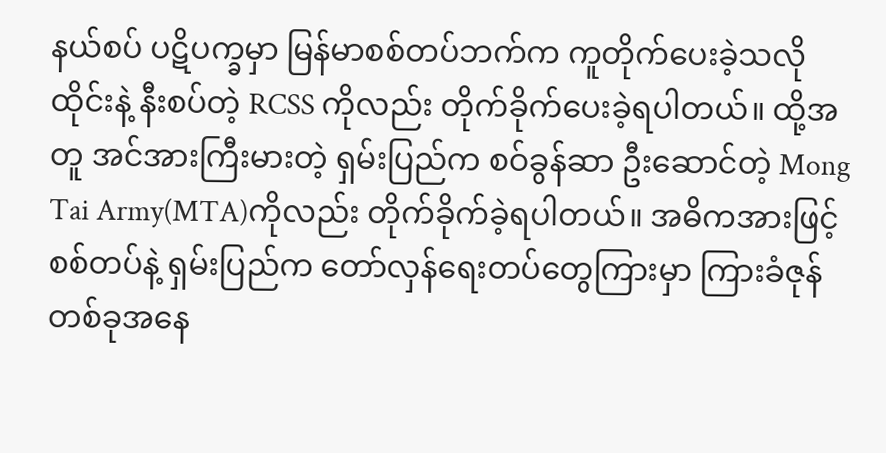နယ်စပ် ပဋိပက္ခမှာ မြန်မာစစ်တပ်ဘက်က ကူတိုက်ပေးခဲ့သလို ထိုင်းနဲ့ နီးစပ်တဲ့ RCSS ကိုလည်း တိုက်ခိုက်ပေးခဲ့ရပါတယ်။ ထို့အတူ အင်အားကြီးမားတဲ့ ရှမ်းပြည်က စဝ်ခွန်ဆာ ဦးဆောင်တဲ့ Mong Tai Army(MTA)ကိုလည်း တိုက်ခိုက်ခဲ့ရပါတယ်။ အဓိကအားဖြင့် စစ်တပ်နဲ့ ရှမ်းပြည်က တော်လှန်ရေးတပ်တွေကြားမှာ ကြားခံဇုန်တစ်ခုအနေ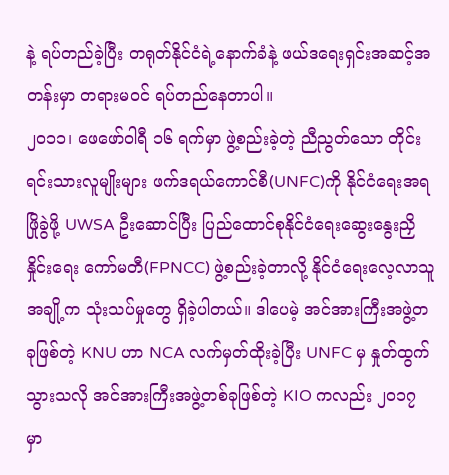နဲ့ ရပ်တည်ခဲ့ပြီး တရုတ်နိုင်ငံရဲ့နောက်ခံနဲ့ ဖယ်ဒရေးရှင်းအဆင့်အတန်းမှာ တရားမဝင် ရပ်တည်နေတာပါ။
၂၀၁၁၊ ဖေဖော်ဝါရီ ၁၆ ရက်မှာ ဖွဲ့စည်းခဲ့တဲ့ ညီညွတ်သော တိုင်းရင်းသားလူမျိုးများ ဖက်ဒရယ်ကောင်စီ(UNFC)ကို နိုင်ငံရေးအရ ဖြိုခွဲဖို့ UWSA ဦးဆောင်ပြီး ပြည်ထောင်စုနိုင်ငံရေးဆွေးနွေးညှိနှိုင်းရေး ကော်မတီ(FPNCC) ဖွဲ့စည်းခဲ့တာလို့ နိုင်ငံရေးလေ့လာသူအချို့က သုံးသပ်မှုတွေ ရှိခဲ့ပါတယ်။ ဒါပေမဲ့ အင်အားကြီးအဖွဲ့တခုဖြစ်တဲ့ KNU ဟာ NCA လက်မှတ်ထိုးခဲ့ပြီး UNFC မှ နှုတ်ထွက်သွားသလို အင်အားကြီးအဖွဲ့တစ်ခုဖြစ်တဲ့ KIO ကလည်း ၂၀၁၇ မှာ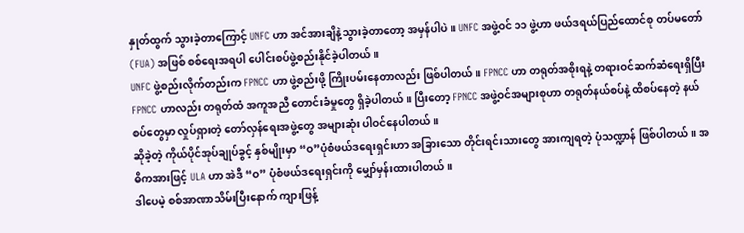နှုတ်ထွက် သွားခဲ့တာကြောင့် UNFC ဟာ အင်အားချိနဲ့သွားခဲ့တာတော့ အမှန်ပါပဲ။ UNFC အဖွဲ့ဝင် ၁၁ ဖွဲ့ဟာ ဖယ်ဒရယ်ပြည်ထောင်စု တပ်မတော်(FUA) အဖြစ် စစ်ရေးအရပါ ပေါင်းစပ်ဖွဲ့စည်းနိုင်ခဲ့ပါတယ်။
UNFC ဖွဲ့စည်းလိုက်တည်းက FPNCC ဟာ ဖွဲ့စည်းဖို့ ကြိုးပမ်းနေတာလည်း ဖြစ်ပါတယ်။ FPNCC ဟာ တရုတ်အစိုးရနဲ့ တရားဝင်ဆက်ဆံရေးရှိပြီး FPNCC ဟာလည်း တရုတ်ထံ အကူအညီ တောင်းခံမှုတွေ ရှိခဲ့ပါတယ်။ ပြီးတော့ FPNCC အဖွဲ့ဝင်အများစုဟာ တရုတ်နယ်စပ်နဲ့ ထိစပ်နေတဲ့ နယ်စပ်တွေမှာ လှုပ်ရှားတဲ့ တော်လှန်ရေးအဖွဲ့တွေ အများဆုံး ပါဝင်နေပါတယ်။
ဆိုခဲ့တဲ့ ကိုယ်ပိုင်အုပ်ချုပ်ခွင့် နှစ်မျိုးမှာ “ဝ”ပုံစံဖယ်ဒရေးရှင်းဟာ အခြားသော တိုင်းရင်းသားတွေ အားကျရတဲ့ ပုံသဏ္ဍာန် ဖြစ်ပါတယ်။ အဓိကအားဖြင့် ULA ဟာ အဲဒီ “ဝ” ပုံစံဖယ်ဒရေးရှင်းကို မျှော်မှန်းထားပါတယ်။
ဒါပေမဲ့ စစ်အာဏာသိမ်းပြီးနောက် ကျားဖြန့်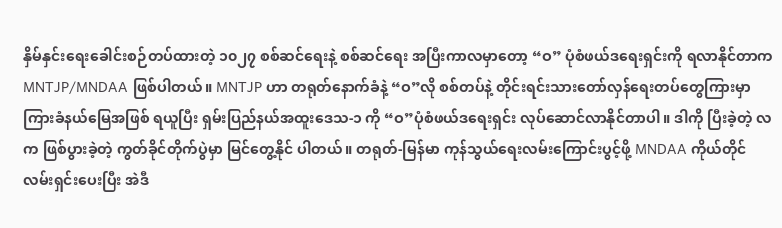နှိမ်နှင်းရေးခေါင်းစဉ်တပ်ထားတဲ့ ၁၀၂၇ စစ်ဆင်ရေးနဲ့ စစ်ဆင်ရေး အပြီးကာလမှာတော့ “ဝ” ပုံစံဖယ်ဒရေးရှင်းကို ရလာနိုင်တာက MNTJP/MNDAA ဖြစ်ပါတယ်။ MNTJP ဟာ တရုတ်နောက်ခံနဲ့ “ဝ”လို စစ်တပ်နဲ့ တိုင်းရင်းသားတော်လှန်ရေးတပ်တွေကြားမှာ ကြားခံနယ်မြေအဖြစ် ရယူပြီး ရှမ်းပြည်နယ်အထူးဒေသ-၁ ကို “ဝ”ပုံစံဖယ်ဒရေးရှင်း လုပ်ဆောင်လာနိုင်တာပါ။ ဒါကို ပြီးခဲ့တဲ့ လက ဖြစ်ပွားခဲ့တဲ့ ကွတ်ခိုင်တိုက်ပွဲမှာ မြင်တွေ့နိုင် ပါတယ်။ တရုတ်-မြန်မာ ကုန်သွယ်ရေးလမ်းကြောင်းပွင့်ဖို့ MNDAA ကိုယ်တိုင် လမ်းရှင်းပေးပြီး အဲဒီ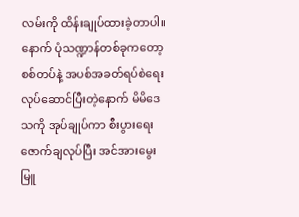လမ်းကို ထိန်းချုပ်ထားခဲ့တာပါ။
နောက် ပုံသဏ္ဍာန်တစ်ခုကတော့ စစ်တပ်နဲ့ အပစ်အခတ်ရပ်စဲရေးလုပ်ဆောင်ပြီးတဲ့နောက် မိမိဒေသကို အုပ်ချုပ်ကာ စီးပွားရေးဇောက်ချလုပ်ပြီး အင်အားမွေးမြူ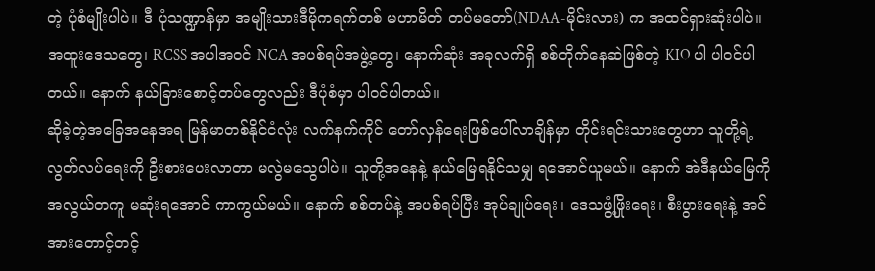တဲ့ ပုံစံမျိုးပါပဲ။ ဒီ ပုံသဏ္ဍာန်မှာ အမျိုးသားဒီမိုကရက်တစ် မဟာမိတ် တပ်မတော်(NDAA-မိုင်းလား) က အထင်ရှားဆုံးပါပဲ။ အထူးဒေသတွေ၊ RCSS အပါအဝင် NCA အပစ်ရပ်အဖွဲ့တွေ၊ နောက်ဆုံး အခုလက်ရှိ စစ်တိုက်နေဆဲဖြစ်တဲ့ KIO ပါ ပါဝင်ပါတယ်။ နောက် နယ်ခြားစောင့်တပ်တွေလည်း ဒီပုံစံမှာ ပါဝင်ပါတယ်။
ဆိုခဲ့တဲ့အခြေအနေအရ မြန်မာတစ်နိုင်ငံလုံး လက်နက်ကိုင် တော်လှန်ရေးဖြစ်ပေါ်လာချိန်မှာ တိုင်းရင်းသားတွေဟာ သူတို့ရဲ့ လွတ်လပ်ရေးကို ဦးစားပေးလာတာ မလွဲမသွေပါပဲ။ သူတို့အနေနဲ့ နယ်မြေရနိုင်သမျှ ရအောင်ယူမယ်။ နောက် အဲဒီနယ်မြေကို အလွယ်တကူ မဆုံးရအောင် ကာကွယ်မယ်။ နောက် စစ်တပ်နဲ့ အပစ်ရပ်ပြီး အုပ်ချုပ်ရေး၊ ဒေသဖွံ့ဖြိုးရေး၊ စီးပွားရေးနဲ့ အင်အားတောင့်တင့်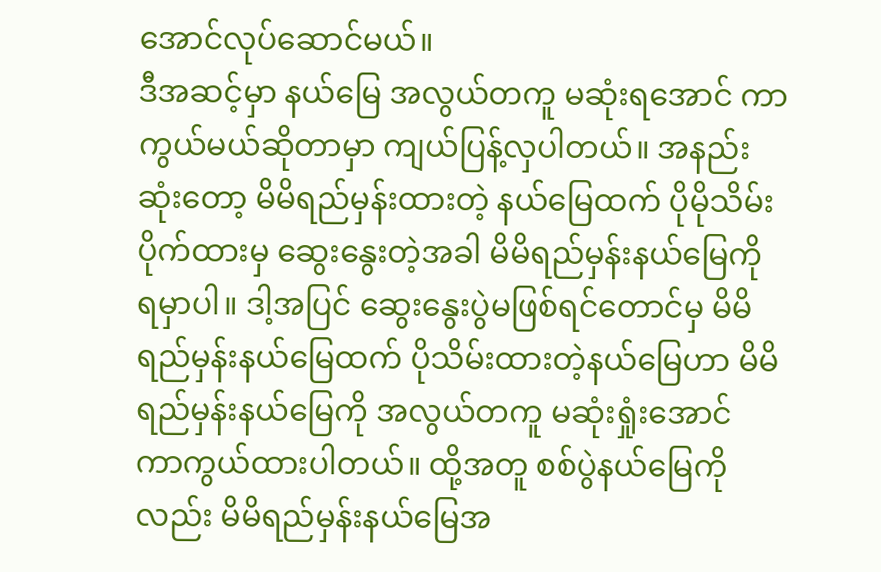အောင်လုပ်ဆောင်မယ်။
ဒီအဆင့်မှာ နယ်မြေ အလွယ်တကူ မဆုံးရအောင် ကာကွယ်မယ်ဆိုတာမှာ ကျယ်ပြန့်လှပါတယ်။ အနည်းဆုံးတော့ မိမိရည်မှန်းထားတဲ့ နယ်မြေထက် ပိုမိုသိမ်းပိုက်ထားမှ ဆွေးနွေးတဲ့အခါ မိမိရည်မှန်းနယ်မြေကို ရမှာပါ။ ဒါ့အပြင် ဆွေးနွေးပွဲမဖြစ်ရင်တောင်မှ မိမိရည်မှန်းနယ်မြေထက် ပိုသိမ်းထားတဲ့နယ်မြေဟာ မိမိရည်မှန်းနယ်မြေကို အလွယ်တကူ မဆုံးရှုံးအောင် ကာကွယ်ထားပါတယ်။ ထို့အတူ စစ်ပွဲနယ်မြေကိုလည်း မိမိရည်မှန်းနယ်မြေအ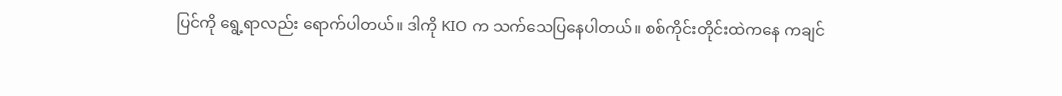ပြင်ကို ရွေ့ရာလည်း ရောက်ပါတယ်။ ဒါကို KIO က သက်သေပြနေပါတယ်။ စစ်ကိုင်းတိုင်းထဲကနေ ကချင်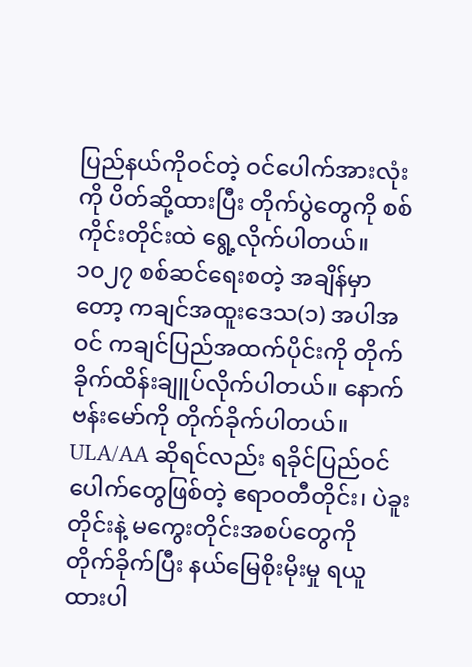ပြည်နယ်ကိုဝင်တဲ့ ဝင်ပေါက်အားလုံးကို ပိတ်ဆို့ထားပြီး တိုက်ပွဲတွေကို စစ်ကိုင်းတိုင်းထဲ ရွေ့လိုက်ပါတယ်။ ၁၀၂၇ စစ်ဆင်ရေးစတဲ့ အချိန်မှာတော့ ကချင်အထူးဒေသ(၁) အပါအဝင် ကချင်ပြည်အထက်ပိုင်းကို တိုက်ခိုက်ထိန်းချူပ်လိုက်ပါတယ်။ နောက် ဗန်းမော်ကို တိုက်ခိုက်ပါတယ်။
ULA/AA ဆိုရင်လည်း ရခိုင်ပြည်ဝင်ပေါက်တွေဖြစ်တဲ့ ဧရာဝတီတိုင်း၊ ပဲခူးတိုင်းနဲ့ မကွေးတိုင်းအစပ်တွေကို တိုက်ခိုက်ပြီး နယ်မြေစိုးမိုးမှု ရယူထားပါ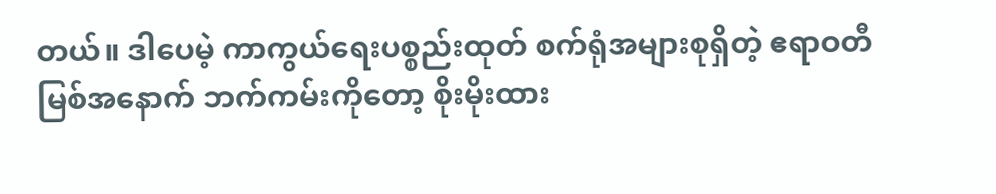တယ်။ ဒါပေမဲ့ ကာကွယ်ရေးပစ္စည်းထုတ် စက်ရုံအများစုရှိတဲ့ ဧရာဝတီမြစ်အနောက် ဘက်ကမ်းကိုတော့ စိုးမိုးထား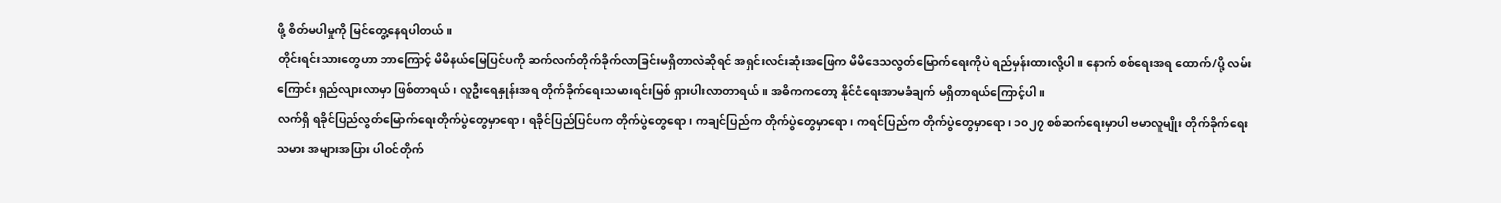ဖို့ စိတ်မပါမှုကို မြင်တွေ့နေရပါတယ်။
တိုင်းရင်းသားတွေဟာ ဘာကြောင့် မိမိနယ်မြေပြင်ပကို ဆက်လက်တိုက်ခိုက်လာခြင်းမရှိတာလဲဆိုရင် အရှင်းလင်းဆုံးအဖြေက မိမိဒေသလွတ်မြောက်ရေးကိုပဲ ရည်မှန်းထားလို့ပါ။ နောက် စစ်ရေးအရ ထောက်/ပို့ လမ်းကြောင်း ရှည်လျားလာမှာ ဖြစ်တာရယ်၊ လူဦးရေနှုန်းအရ တိုက်ခိုက်ရေးသမားရင်းမြစ် ရှားပါးလာတာရယ်။ အဓိကကတော့ နိုင်ငံရေးအာမခံချက် မရှိတာရယ်ကြောင့်ပါ။
လက်ရှိ ရခိုင်ပြည်လွတ်မြောက်ရေးတိုက်ပွဲတွေမှာရော၊ ရခိုင်ပြည်ပြင်ပက တိုက်ပွဲတွေရော၊ ကချင်ပြည်က တိုက်ပွဲတွေမှာရော၊ ကရင်ပြည်က တိုက်ပွဲတွေမှာရော၊ ၁၀၂၇ စစ်ဆက်ရေးမှာပါ ဗမာလူမျိုး တိုက်ခိုက်ရေးသမား အများအပြား ပါဝင်တိုက်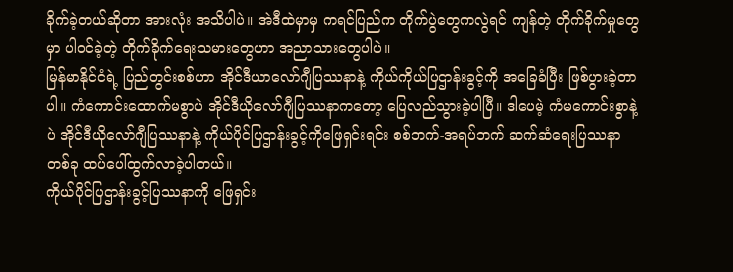ခိုက်ခဲ့တယ်ဆိုတာ အားလုံး အသိပါပဲ။ အဲဒီထဲမှာမှ ကရင်ပြည်က တိုက်ပွဲတွေကလွဲရင် ကျန်တဲ့ တိုက်ခိုက်မှုတွေမှာ ပါဝင်ခဲ့တဲ့ တိုက်ခိုက်ရေးသမားတွေဟာ အညာသားတွေပါပဲ။
မြန်မာနိုင်ငံရဲ့ ပြည်တွင်းစစ်ဟာ အိုင်ဒီယာလော်ဂျီပြဿနာနဲ့ ကိုယ်ကိုယ်ပြဌာန်းခွင့်ကို အခြေခံပြီး ဖြစ်ပွားခဲ့တာပါ။ ကံကောင်းထောက်မစွာပဲ အိုင်ဒီယိုလော်ဂျီပြဿနာကတော့ ပြေလည်သွားခဲ့ပါပြီ။ ဒါပေမဲ့ ကံမကောင်းစွာနဲ့ပဲ အိုင်ဒီယိုလော်ဂျီပြဿနာနဲ့ ကိုယ်ပိုင်ပြဌာန်းခွင့်ကိုဖြေရှင်းရင်း စစ်ဘက်-အရပ်ဘက် ဆက်ဆံရေးပြဿနာတစ်ခု ထပ်ပေါ်ထွက်လာခဲ့ပါတယ်။
ကိုယ်ပိုင်ပြဌာန်းခွင့်ပြဿနာကို ဖြေရှင်း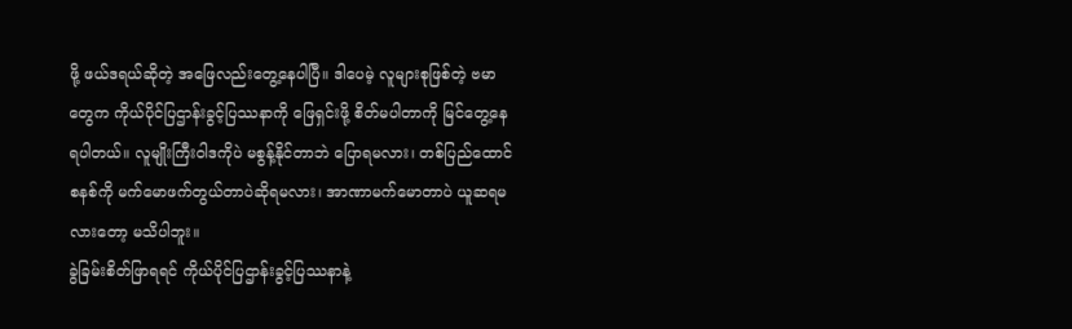ဖို့ ဖယ်ဒရယ်ဆိုတဲ့ အဖြေလည်းတွေ့နေပါပြီ။ ဒါပေမဲ့ လူများစုဖြစ်တဲ့ ဗမာတွေက ကိုယ်ပိုင်ပြဌာန်းခွင့်ပြဿနာကို ဖြေရှင်းဖို့ စိတ်မပါတာကို မြင်တွေ့နေရပါတယ်။ လူမျိုးကြီးဝါဒကိုပဲ မစွန့်နိုင်တာဘဲ ပြောရမလား၊ တစ်ပြည်ထောင်စနစ်ကို မက်မောဖက်တွယ်တာပဲဆိုရမလား၊ အာဏာမက်မောတာပဲ ယူဆရမလားတော့ မသိပါဘူး။
ခွဲခြမ်းစိတ်ဖြာရရင် ကိုယ်ပိုင်ပြဌာန်းခွင့်ပြဿနာနဲ့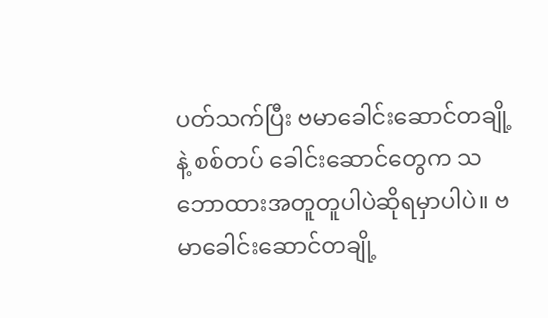ပတ်သက်ပြီး ဗမာခေါင်းဆောင်တချို့နဲ့ စစ်တပ် ခေါင်းဆောင်တွေက သဘောထားအတူတူပါပဲဆိုရမှာပါပဲ။ ဗမာခေါင်းဆောင်တချို့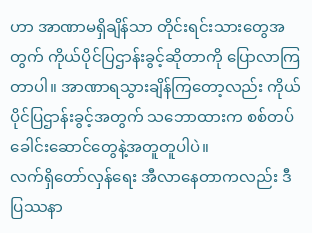ဟာ အာဏာမရှိချိန်သာ တိုင်းရင်းသားတွေအတွက် ကိုယ်ပိုင်ပြဌာန်းခွင့်ဆိုတာကို ပြောလာကြတာပါ။ အာဏာရသွားချိန်ကြတော့လည်း ကိုယ်ပိုင်ပြဌာန်းခွင့်အတွက် သဘောထားက စစ်တပ်ခေါင်းဆောင်တွေနဲ့အတူတူပါပဲ။
လက်ရှိတော်လှန်ရေး အီလာနေတာကလည်း ဒီပြဿနာ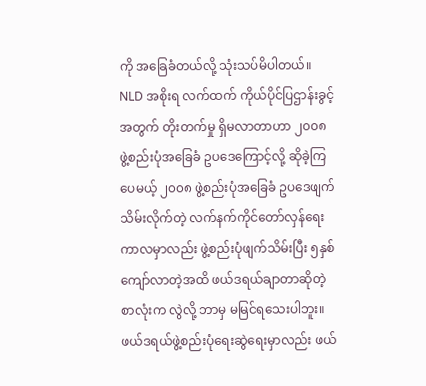ကို အခြေခံတယ်လို့ သုံးသပ်မိပါတယ်။ NLD အစိုးရ လက်ထက် ကိုယ်ပိုင်ပြဌာန်းခွင့်အတွက် တိုးတက်မှု ရှိမလာတာဟာ ၂၀၀၈ ဖွဲ့စည်းပုံအခြေခံ ဥပဒေကြောင့်လို့ ဆိုခဲ့ကြပေမယ့် ၂၀၀၈ ဖွဲ့စည်းပုံအခြေခံ ဥပဒေဖျက်သိမ်းလိုက်တဲ့ လက်နက်ကိုင်တော်လှန်ရေးကာလမှာလည်း ဖွဲ့စည်းပုံဖျက်သိမ်းပြီး ၅နှစ်ကျော်လာတဲ့အထိ ဖယ်ဒရယ်ချာတာဆိုတဲ့ စာလုံးက လွဲလို့ ဘာမှ မမြင်ရသေးပါဘူး။
ဖယ်ဒရယ်ဖွဲ့စည်းပုံရေးဆွဲရေးမှာလည်း ဖယ်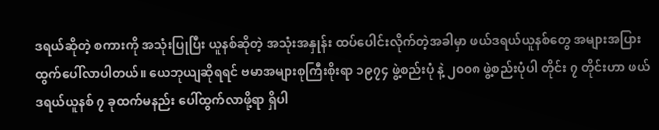ဒရယ်ဆိုတဲ့ စကားကို အသုံးပြုပြီး ယူနစ်ဆိုတဲ့ အသုံးအနှုန်း ထပ်ပေါင်းလိုက်တဲ့အခါမှာ ဖယ်ဒရယ်ယူနစ်တွေ အများအပြားထွက်ပေါ်လာပါတယ်။ ယေဘုယျဆိုရရင် ဗမာအများစုကြီးစိုးရာ ၁၉၇၄ ဖွဲ့စည်းပုံ နဲ့ ၂၀၀၈ ဖွဲ့စည်းပုံပါ တိုင်း ၇ တိုင်းဟာ ဖယ်ဒရယ်ယူနစ် ၇ ခုထက်မနည်း ပေါ်ထွက်လာဖို့ရာ ရှိပါ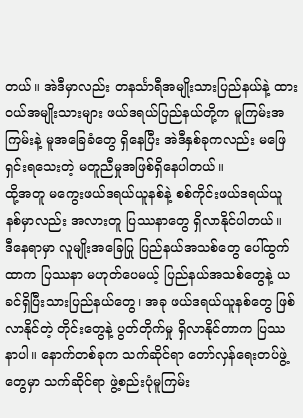တယ်။ အဲဒီမှာလည်း တနင်္သာရီအမျိုးသားပြည်နယ်နဲ့ ထားဝယ်အမျိုးသားများ ဖယ်ဒရယ်ပြည်နယ်တို့က မူကြမ်းအကြမ်းနဲ့ မူအခြေခံတွေ ရှိနေပြီး အဲဒီနှစ်ခုကလည်း မဖြေရှင်းရသေးတဲ့ မတူညီမှုအဖြစ်ရှိနေပါတယ်။
ထို့အတူ မကွေးဖယ်ဒရယ်ယူနစ်နဲ့ စစ်ကိုင်းဖယ်ဒရယ်ယူနစ်မှာလည်း အလားတူ ပြဿနာတွေ ရှိလာနိုင်ပါတယ်။
ဒီနေရာမှာ လူမျိုးအခြေပြု ပြည်နယ်အသစ်တွေ ပေါ်ထွက်ထာက ပြဿနာ မဟုတ်ပေမယ့် ပြည်နယ်အသစ်တွေနဲ့ ယခင်ရှိပြီးသားပြည်နယ်တွေ၊ အခု ဖယ်ဒရယ်ယူနစ်တွေ ဖြစ်လာနိုင်တဲ့ တိုင်းတွေနဲ့ ပွတ်တိုက်မှု ရှိလာနိုင်တာက ပြဿနာပါ။ နောက်တစ်ခုက သက်ဆိုင်ရာ တော်လှန်ရေးတပ်ဖွဲ့တွေမှာ သက်ဆိုင်ရာ ဖွဲ့စည်းပုံမူကြမ်း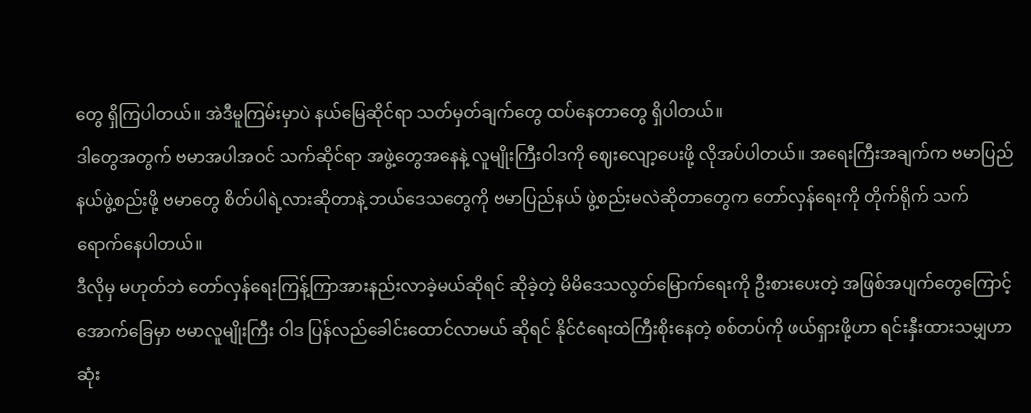တွေ ရှိကြပါတယ်။ အဲဒီမူကြမ်းမှာပဲ နယ်မြေဆိုင်ရာ သတ်မှတ်ချက်တွေ ထပ်နေတာတွေ ရှိပါတယ်။
ဒါတွေအတွက် ဗမာအပါအဝင် သက်ဆိုင်ရာ အဖွဲ့တွေအနေနဲ့ လူမျိုးကြီးဝါဒကို ဈေးလျော့ပေးဖို့ လိုအပ်ပါတယ်။ အရေးကြီးအချက်က ဗမာပြည်နယ်ဖွဲ့စည်းဖို့ ဗမာတွေ စိတ်ပါရဲ့လားဆိုတာနဲ့ ဘယ်ဒေသတွေကို ဗမာပြည်နယ် ဖွဲ့စည်းမလဲဆိုတာတွေက တော်လှန်ရေးကို တိုက်ရိုက် သက်ရောက်နေပါတယ်။
ဒီလိုမှ မဟုတ်ဘဲ တော်လှန်ရေးကြန့်ကြာအားနည်းလာခဲ့မယ်ဆိုရင် ဆိုခဲ့တဲ့ မိမိဒေသလွတ်မြောက်ရေးကို ဦးစားပေးတဲ့ အဖြစ်အပျက်တွေကြောင့် အောက်ခြေမှာ ဗမာလူမျိုးကြီး ဝါဒ ပြန်လည်ခေါင်းထောင်လာမယ် ဆိုရင် နိုင်ငံရေးထဲကြီးစိုးနေတဲ့ စစ်တပ်ကို ဖယ်ရှားဖို့ဟာ ရင်းနှီးထားသမျှဟာ ဆုံး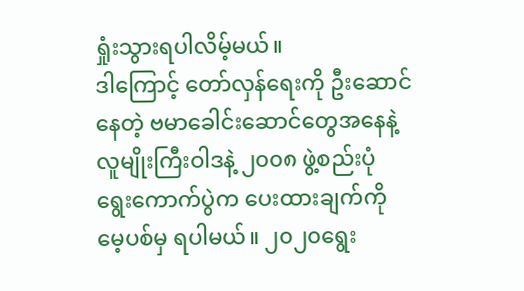ရှုံးသွားရပါလိမ့်မယ်။
ဒါကြောင့် တော်လှန်ရေးကို ဦးဆောင်နေတဲ့ ဗမာခေါင်းဆောင်တွေအနေနဲ့ လူမျိုးကြီးဝါဒနဲ့ ၂၀၀၈ ဖွဲ့စည်းပုံ ရွေးကောက်ပွဲက ပေးထားချက်ကို မေ့ပစ်မှ ရပါမယ်။ ၂၀၂၀ရွေး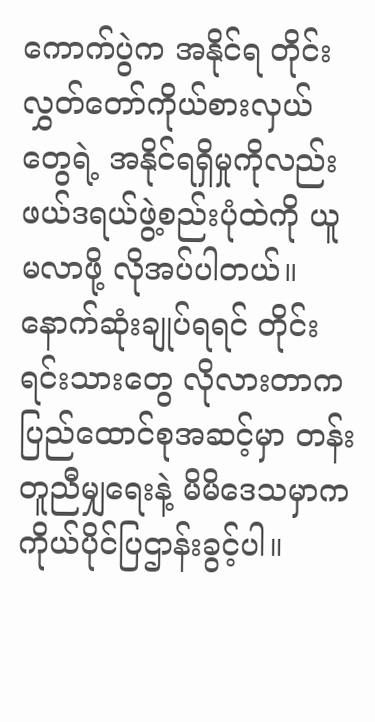ကောက်ပွဲက အနိုင်ရ တိုင်းလွှတ်တော်ကိုယ်စားလှယ်တွေရဲ့ အနိုင်ရရှိမှုကိုလည်း ဖယ်ဒရယ်ဖွဲ့စည်းပုံထဲကို ယူမလာဖို့ လိုအပ်ပါတယ်။
နောက်ဆုံးချုပ်ရရင် တိုင်းရင်းသားတွေ လိုလားတာက ပြည်ထောင်စုအဆင့်မှာ တန်းတူညီမျှရေးနဲ့ မိမိဒေသမှာက ကိုယ်ပိုင်ပြဌာန်းခွင့်ပါ။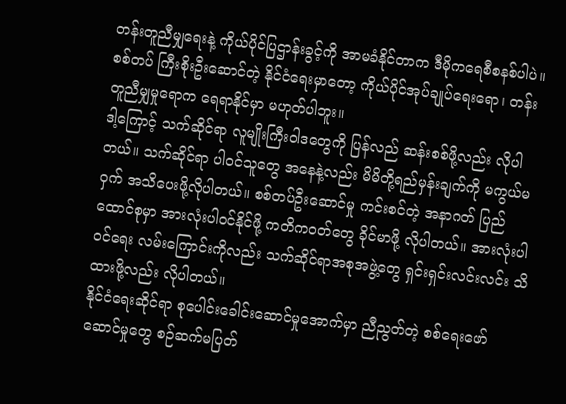တန်းတူညီမျှရေးနဲ့ ကိုယ်ပိုင်ပြဌာန်းခွင့်ကို အာမခံနိုင်တာက ဒီမိုကရေစီစနစ်ပါပဲ။ စစ်တပ် ကြီးစိုးဦးဆောင်တဲ့ နိုင်ငံရေးမှာတော့ ကိုယ်ပိုင်အုပ်ချုပ်ရေးရော၊ တန်းတူညီမျှမှုရောက ရေရာနိုင်မှာ မဟုတ်ပါဘူး။
ဒါ့ကြောင့် သက်ဆိုင်ရာ လူမျိုးကြီးဝါဒတွေကို ပြန်လည် ဆန်းစစ်ဖို့လည်း လိုပါတယ်။ သက်ဆိုင်ရာ ပါဝင်သူတွေ အနေနဲ့လည်း မိမိတို့ရည်မှန်းချက်ကို မကွယ်မဝှက် အသိပေးဖို့လိုပါတယ်။ စစ်တပ်ဦးဆောင်မှု ကင်းစင်တဲ့ အနာဂတ် ပြည်ထောင်စုမှာ အားလုံးပါဝင်နိုင်ဖို့ ကတိကဝတ်တွေ ခိုင်မာဖို့ လိုပါတယ်။ အားလုံးပါဝင်ရေး လမ်းကြောင်းကိုလည်း သက်ဆိုင်ရာအစုအဖွဲ့တွေ ရှင်းရှင်းလင်းလင်း သိထားဖို့လည်း လိုပါတယ်။
နိုင်ငံရေးဆိုင်ရာ စုပေါင်းခေါင်းဆောင်မှုအောက်မှာ ညီညွတ်တဲ့ စစ်ရေးဖော်ဆောင်မှုတွေ စဉ်ဆက်မပြတ်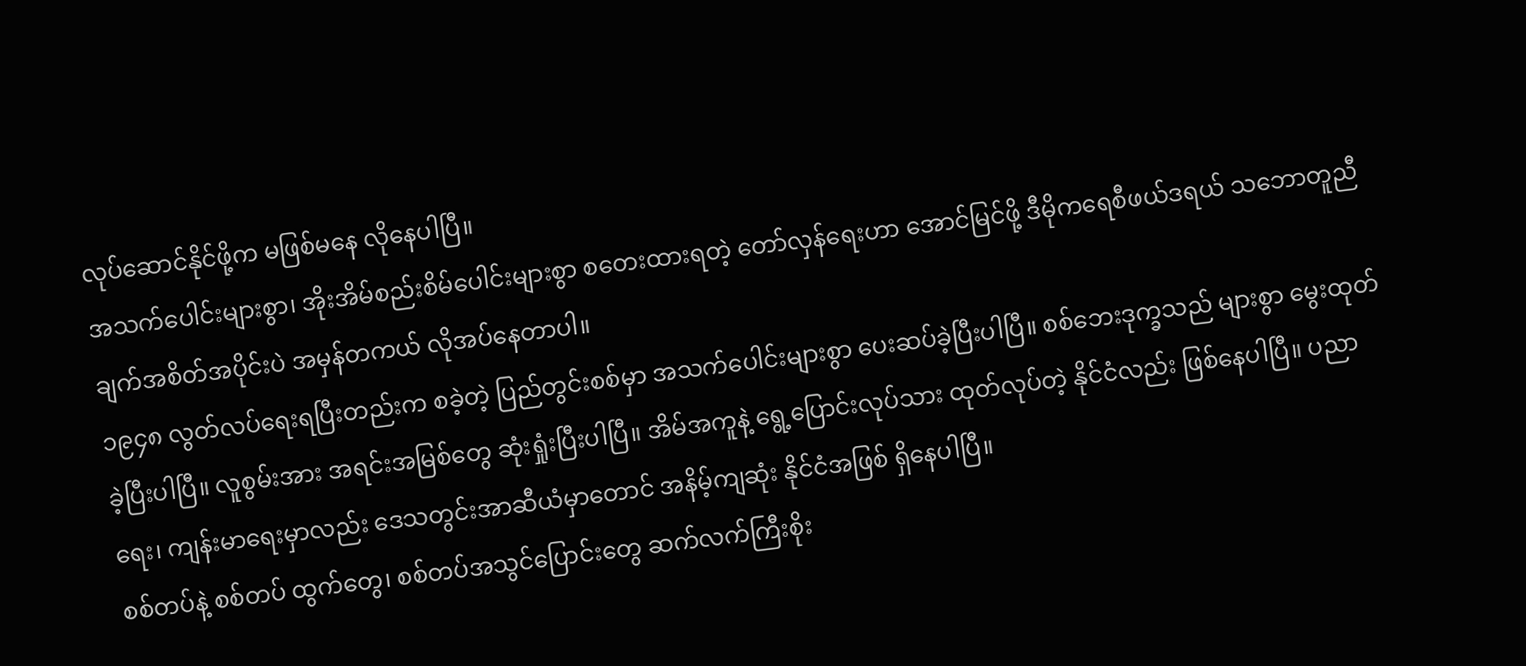လုပ်ဆောင်နိုင်ဖို့က မဖြစ်မနေ လိုနေပါပြီ။
အသက်ပေါင်းများစွာ၊ အိုးအိမ်စည်းစိမ်ပေါင်းများစွာ စတေးထားရတဲ့ တော်လှန်ရေးဟာ အောင်မြင်ဖို့ ဒီမိုကရေစီဖယ်ဒရယ် သဘောတူညီချက်အစိတ်အပိုင်းပဲ အမှန်တကယ် လိုအပ်နေတာပါ။
၁၉၄၈ လွတ်လပ်ရေးရပြီးတည်းက စခဲ့တဲ့ ပြည်တွင်းစစ်မှာ အသက်ပေါင်းများစွာ ပေးဆပ်ခဲ့ပြီးပါပြီ။ စစ်ဘေးဒုက္ခသည် များစွာ မွေးထုတ်ခဲ့ပြီးပါပြီ။ လူစွမ်းအား အရင်းအမြစ်တွေ ဆုံးရှုံးပြီးပါပြီ။ အိမ်အကူနဲ့ ရွေ့ပြောင်းလုပ်သား ထုတ်လုပ်တဲ့ နိုင်ငံလည်း ဖြစ်နေပါပြီ။ ပညာရေး၊ ကျန်းမာရေးမှာလည်း ဒေသတွင်းအာဆီယံမှာတောင် အနိမ့်ကျဆုံး နိုင်ငံအဖြစ် ရှိနေပါပြီ။
စစ်တပ်နဲ့ စစ်တပ် ထွက်တွေ၊ စစ်တပ်အသွင်ပြောင်းတွေ ဆက်လက်ကြီးစိုး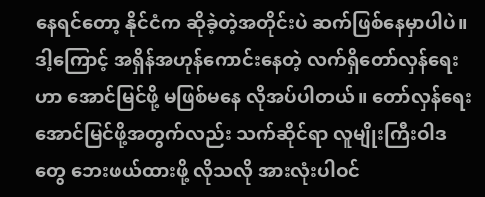နေရင်တော့ နိုင်ငံက ဆိုခဲ့တဲ့အတိုင်းပဲ ဆက်ဖြစ်နေမှာပါပဲ။ ဒါ့ကြောင့် အရှိန်အဟုန်ကောင်းနေတဲ့ လက်ရှိတော်လှန်ရေးဟာ အောင်မြင်ဖို့ မဖြစ်မနေ လိုအပ်ပါတယ်။ တော်လှန်ရေးအောင်မြင်ဖို့အတွက်လည်း သက်ဆိုင်ရာ လူမျိုးကြီးဝါဒတွေ ဘေးဖယ်ထားဖို့ လိုသလို အားလုံးပါဝင်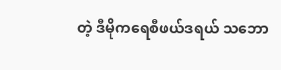တဲ့ ဒီမိုကရေစီဖယ်ဒရယ် သဘော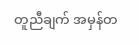တူညီချက် အမှန်တ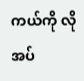ကယ်ကို လိုအပ်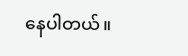နေပါတယ်။